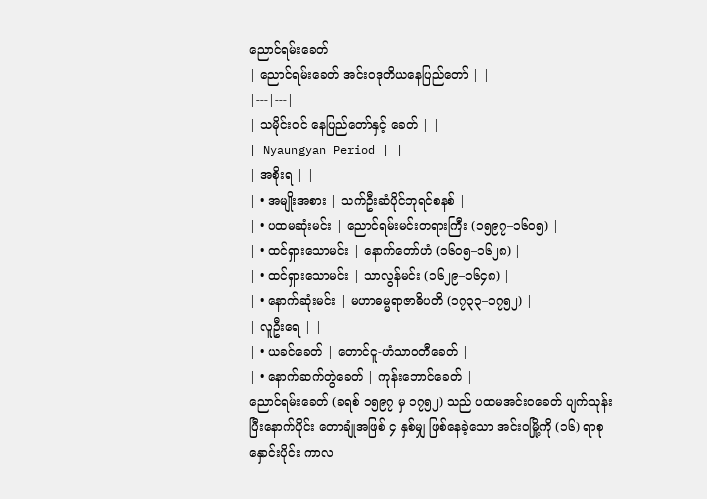ညောင်ရမ်းခေတ်
| ညောင်ရမ်းခေတ် အင်းဝဒုတိယနေပြည်တော် | |
|---|---|
| သမိုင်းဝင် နေပြည်တော်နှင့် ခေတ် | |
| Nyaungyan Period | |
| အစိုးရ | |
| • အမျိုးအစား | သက်ဦးဆံပိုင်ဘုရင်စနစ် |
| • ပထမဆုံးမင်း | ညောင်ရမ်းမင်းတရားကြီး (၁၅၉၇–၁၆၀၅) |
| • ထင်ရှားသောမင်း | နောက်တော်ဟံ (၁၆၀၅–၁၆၂၈) |
| • ထင်ရှားသောမင်း | သာလွန်မင်း (၁၆၂၉–၁၆၄၈) |
| • နောက်ဆုံးမင်း | မဟာဓမ္မရာဇာဓိပတိ (၁၇၃၃–၁၇၅၂) |
| လူဦးရေ | |
| • ယခင်ခေတ် | တောင်ငူ-ဟံသာဝတီခေတ် |
| • နောက်ဆက်တွဲခေတ် | ကုန်းဘောင်ခေတ် |
ညောင်ရမ်းခေတ် (ခရစ် ၁၅၉၇ မှ ၁၇၅၂) သည် ပထမအင်းဝခေတ် ပျက်သုန်းပြီးနောက်ပိုင်း တောချုံအဖြစ် ၄ နှစ်မျှ ဖြစ်နေခဲ့သော အင်းဝမြို့ကို (၁၆) ရာစုနှောင်းပိုင်း ကာလ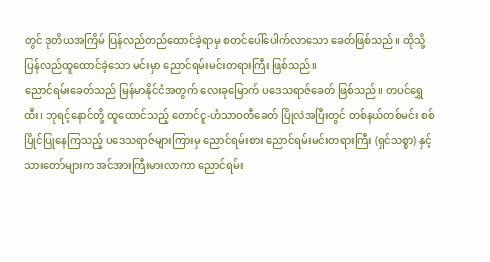တွင် ဒုတိယအကြိမ် ပြန်လည်တည်ထောင်ခဲ့ရာမှ စတင်ပေါ်ပေါက်လာသော ခေတ်ဖြစ်သည်။ ထိုသို့ ပြန်လည်ထူထောင်ခဲ့သော မင်းမှာ ညောင်ရမ်းမင်းတရားကြီး ဖြစ်သည်။
ညောင်ရမ်းခေတ်သည် မြန်မာနိုင်ငံအတွက် လေးခုမြောက် ပဒေသရာဇ်ခေတ် ဖြစ်သည်။ တပင်ရွှေထီး၊ ဘုရင့်နောင်တို့ ထူထောင်သည့် တောင်ငူ-ဟံသာဝတီခေတ် ပြိုလဲအပြီးတွင် တစ်နယ်တစ်မင်း စစ်ပြိုင်ပြုနေကြသည့် ပဒေသရာဇ်များကြားမှ ညောင်ရမ်းစား ညောင်ရမ်းမင်းတရားကြီး (ရှင်သစ္စာ) နှင့် သားတော်များက အင်အားကြီးမားလာကာ ညောင်ရမ်း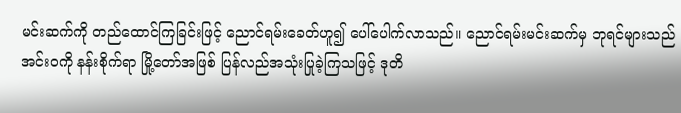မင်းဆက်ကို တည်ထောင်ကြခြင်းဖြင့် ညောင်ရမ်းခေတ်ဟူ၍ ပေါ်ပေါက်လာသည်။ ညောင်ရမ်းမင်းဆက်မှ ဘုရင်များသည် အင်းဝကို နန်းစိုက်ရာ မြို့တော်အဖြစ် ပြန်လည်အသုံးပြုခဲ့ကြသဖြင့် ဒုတိ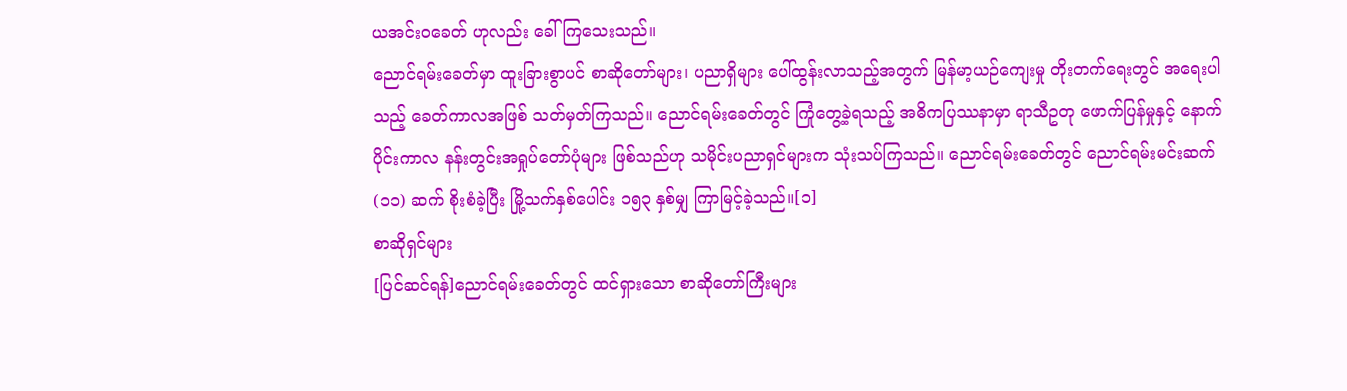ယအင်းဝခေတ် ဟုလည်း ခေါ်ကြသေးသည်။
ညောင်ရမ်းခေတ်မှာ ထူးခြားစွာပင် စာဆိုတော်များ၊ ပညာရှိများ ပေါ်ထွန်းလာသည့်အတွက် မြန်မာ့ယဉ်ကျေးမှု တိုးတက်ရေးတွင် အရေးပါသည့် ခေတ်ကာလအဖြစ် သတ်မှတ်ကြသည်။ ညောင်ရမ်းခေတ်တွင် ကြုံတွေ့ခဲ့ရသည့် အဓိကပြဿနာမှာ ရာသီဥတု ဖောက်ပြန်မှုနှင့် နောက်ပိုင်းကာလ နန်းတွင်းအရှုပ်တော်ပုံများ ဖြစ်သည်ဟု သမိုင်းပညာရှင်များက သုံးသပ်ကြသည်။ ညောင်ရမ်းခေတ်တွင် ညောင်ရမ်းမင်းဆက် (၁၁) ဆက် စိုးစံခဲ့ပြီး မြို့သက်နှစ်ပေါင်း ၁၅၃ နှစ်မျှ ကြာမြင့်ခဲ့သည်။[၁]
စာဆိုရှင်များ
[ပြင်ဆင်ရန်]ညောင်ရမ်းခေတ်တွင် ထင်ရှားသော စာဆိုတော်ကြီးများ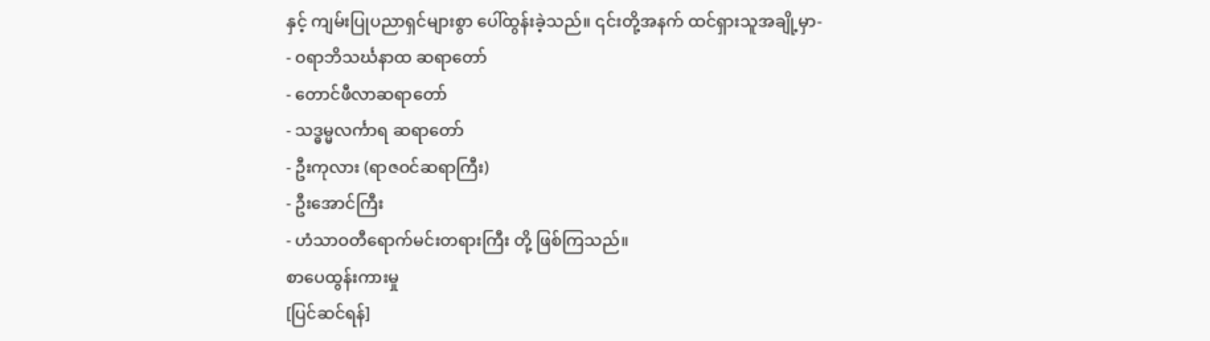နှင့် ကျမ်းပြုပညာရှင်များစွာ ပေါ်ထွန်းခဲ့သည်။ ၎င်းတို့အနက် ထင်ရှားသူအချို့မှာ-
- ဝရာဘိသင်္ဃနာထ ဆရာတော်
- တောင်ဖီလာဆရာတော်
- သဒ္ဓမ္မလင်္ကာရ ဆရာတော်
- ဦးကုလား (ရာဇဝင်ဆရာကြီး)
- ဦးအောင်ကြီး
- ဟံသာဝတီရောက်မင်းတရားကြီး တို့ ဖြစ်ကြသည်။
စာပေထွန်းကားမှု
[ပြင်ဆင်ရန်]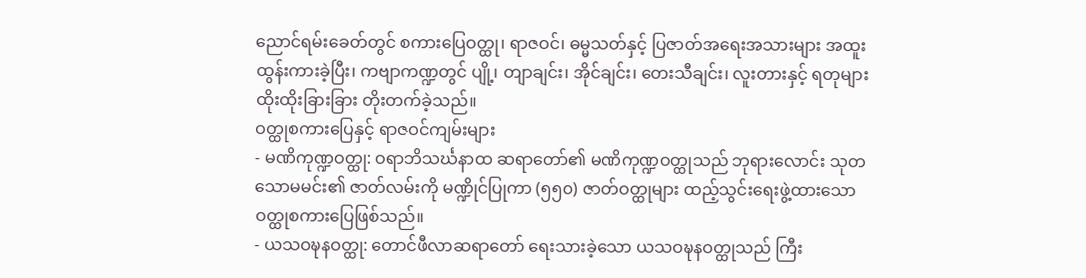ညောင်ရမ်းခေတ်တွင် စကားပြေဝတ္ထု၊ ရာဇဝင်၊ ဓမ္မသတ်နှင့် ပြဇာတ်အရေးအသားများ အထူးထွန်းကားခဲ့ပြီး၊ ကဗျာကဏ္ဍတွင် ပျို့၊ တျာချင်း၊ အိုင်ချင်း၊ တေးသီချင်း၊ လူးတားနှင့် ရတုများ ထိုးထိုးခြားခြား တိုးတက်ခဲ့သည်။
ဝတ္ထုစကားပြေနှင့် ရာဇဝင်ကျမ်းများ
- မဏိကုဏ္ဍဝတ္ထု: ဝရာဘိသင်္ဃနာထ ဆရာတော်၏ မဏိကုဏ္ဍဝတ္ထုသည် ဘုရားလောင်း သုတသောမမင်း၏ ဇာတ်လမ်းကို မဏ္ဍိုင်ပြုကာ (၅၅၀) ဇာတ်ဝတ္ထုများ ထည့်သွင်းရေးဖွဲ့ထားသော ဝတ္ထုစကားပြေဖြစ်သည်။
- ယသဝဍ္ဎနဝတ္ထု: တောင်ဖီလာဆရာတော် ရေးသားခဲ့သော ယသဝဍ္ဎနဝတ္ထုသည် ကြီး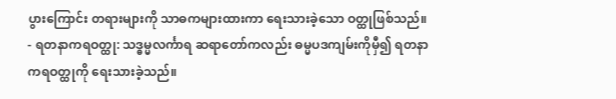ပွားကြောင်း တရားများကို သာဓကများထားကာ ရေးသားခဲ့သော ဝတ္ထုဖြစ်သည်။
- ရတနာကရဝတ္ထု: သဒ္ဓမ္မလင်္ကာရ ဆရာတော်ကလည်း ဓမ္မပဒကျမ်းကိုမှီ၍ ရတနာကရဝတ္ထုကို ရေးသားခဲ့သည်။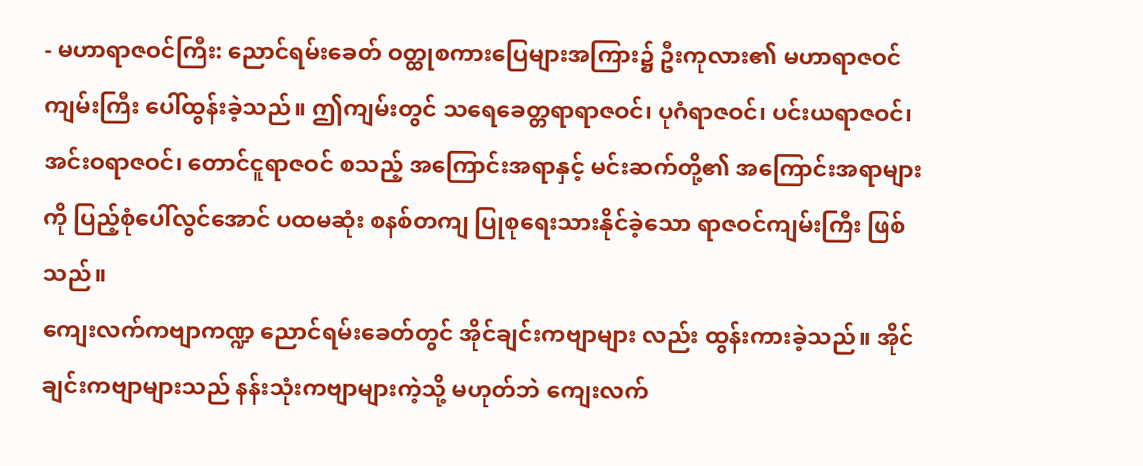- မဟာရာဇဝင်ကြီး: ညောင်ရမ်းခေတ် ဝတ္ထုစကားပြေများအကြား၌ ဦးကုလား၏ မဟာရာဇဝင်ကျမ်းကြီး ပေါ်ထွန်းခဲ့သည်။ ဤကျမ်းတွင် သရေခေတ္တရာရာဇဝင်၊ ပုဂံရာဇဝင်၊ ပင်းယရာဇဝင်၊ အင်းဝရာဇဝင်၊ တောင်ငူရာဇဝင် စသည့် အကြောင်းအရာနှင့် မင်းဆက်တို့၏ အကြောင်းအရာများကို ပြည့်စုံပေါ်လွင်အောင် ပထမဆုံး စနစ်တကျ ပြုစုရေးသားနိုင်ခဲ့သော ရာဇဝင်ကျမ်းကြီး ဖြစ်သည်။
ကျေးလက်ကဗျာကဏ္ဍ ညောင်ရမ်းခေတ်တွင် အိုင်ချင်းကဗျာများ လည်း ထွန်းကားခဲ့သည်။ အိုင်ချင်းကဗျာများသည် နန်းသုံးကဗျာများကဲ့သို့ မဟုတ်ဘဲ ကျေးလက်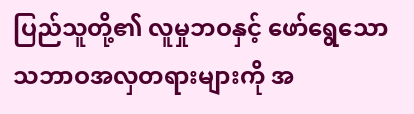ပြည်သူတို့၏ လူမှုဘဝနှင့် ဖော်ရွေသော သဘာဝအလှတရားများကို အ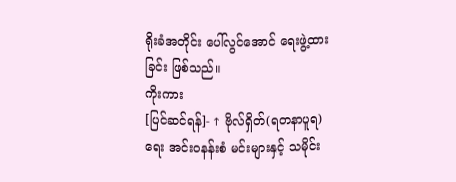ရိုးခံအတိုင်း ပေါ်လွင်အောင် ရေးဖွဲ့ထားခြင်း ဖြစ်သည်။
ကိုးကား
[ပြင်ဆင်ရန်]- ↑ ဗိုလ်ရှိတ်(ရတနာပူရ) ရေး အင်းဝနန်းစံ မင်းများနှင့် သမိုင်း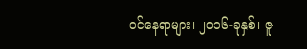ဝင်နေရာများ၊ ၂၀၁၆-ခုနှစ်၊ ဇူ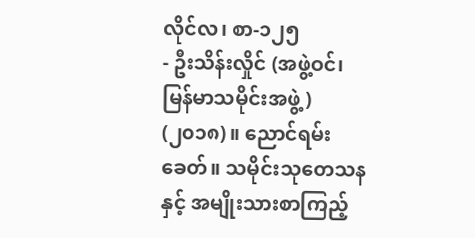လိုင်လ၊ စာ-၁၂၅
- ဦးသိန်းလှိုင် (အဖွဲ့ဝင်၊ မြန်မာသမိုင်းအဖွဲ့) (၂၀၁၈)။ ညောင်ရမ်းခေတ်။ သမိုင်းသုတေသနနှင့် အမျိုးသားစာကြည့်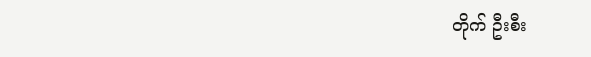တိုက် ဦးစီး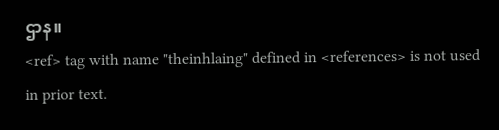ဌာန။
<ref> tag with name "theinhlaing" defined in <references> is not used in prior text.